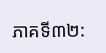ភាគទី៣២: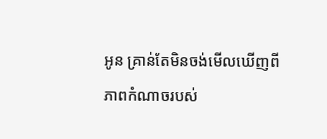អូន គ្រាន់តែមិនចង់មើលឃើញពីភាពកំណាចរបស់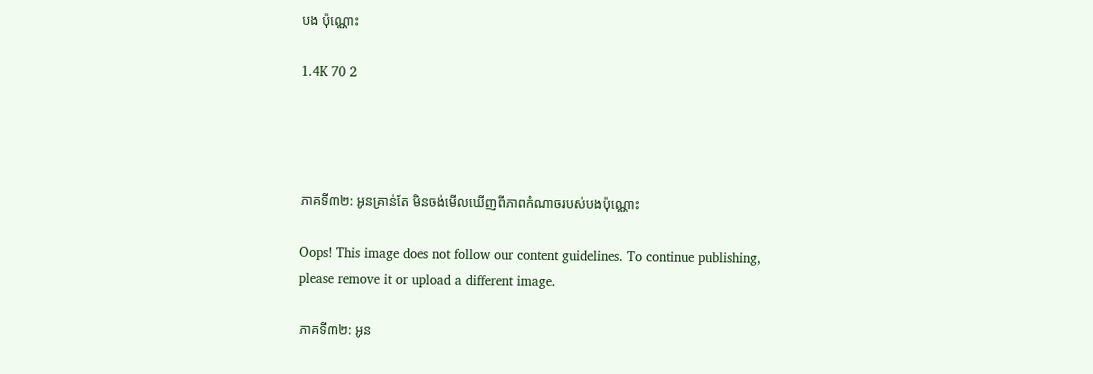បង ប៉ុណ្ណោះ

1.4K 70 2




ភាគទី៣២: អូនគ្រាន់តែ មិនចង់មើលឃើញពីភាពកំណាចរបស់បងប៉ុណ្ណោះ

Oops! This image does not follow our content guidelines. To continue publishing, please remove it or upload a different image.

ភាគទី៣២: អូន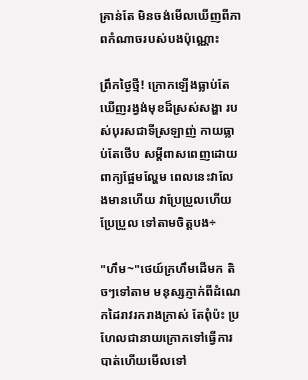គ្រាន់តែ មិនចង់មើលឃើញពីភាពកំណាចរបស់បងប៉ុណ្ណោះ

ព្រឹកថ្ងៃថ្មី! ក្រោកឡើងធ្លាប់តែឃើញរង្វង់មុខដ៏ស្រស់សង្ហា របស់បុរសជាទីស្រឡាញ់ កាយធ្លាប់តែថើប សម្តីពាសពេញដោយ ពាក្យផ្អែមល្ហែម ពេលនេះវាលែងមានហើយ វាប្រែប្រួលហើយ ប្រែប្រួល ទៅតាមចិត្តបង÷

"ហឹម~"ថេយ៍ក្រហឹមដើមក តិចៗទៅតាម មនុស្សភ្ញាក់ពីដំណេកដៃរាវរករាងក្រាស់ តែពុំប៉ះ ប្រហែលជានាយក្រោកទៅធ្វើការបាត់ហើយមើលទៅ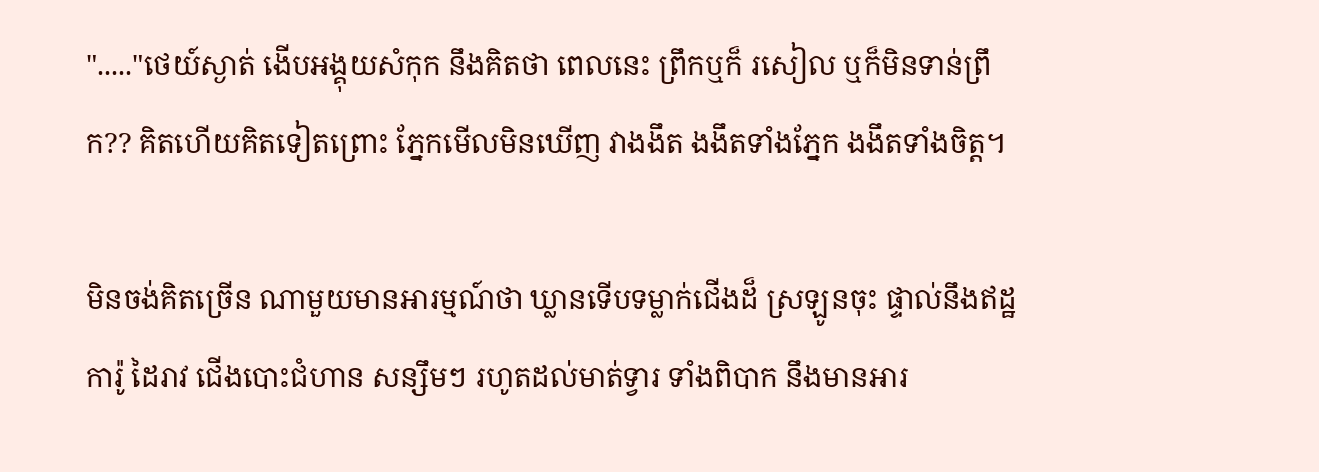"....."ថេយ៍ស្ងាត់ ងើបអង្គុយសំកុក នឹងគិតថា ពេលនេះ ព្រឹកឬក៏ រសៀល ឬក៏មិនទាន់ព្រឹក?? គិតហើយគិតទៀតព្រោះ ភ្នែកមើលមិនឃើញ វាងងឹត ងងឹតទាំងភ្នែក ងងឹតទាំងចិត្ត។

មិនចង់គិតច្រើន ណាមួយមានអារម្មណ៍ថា ឃ្លានទើបទម្លាក់ជើងដ៏ ស្រឡូនចុះ ផ្ទាល់នឹងឥដ្ឋការ៉ូ ដៃរាវ ជើងបោះជំហាន សន្សឹមៗ រហូតដល់មាត់ទ្វារ ទាំងពិបាក នឹងមានអារ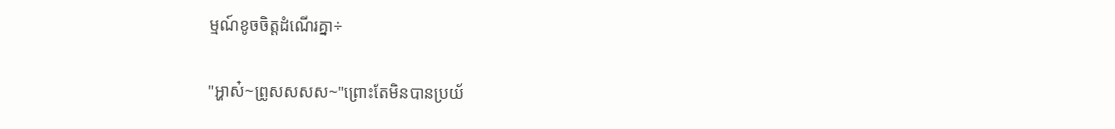ម្មណ៍ខូចចិត្តដំណើរគ្នា÷

"អ្ហាស៎~ព្រូសសសស~"ព្រោះតែមិនបានប្រយ័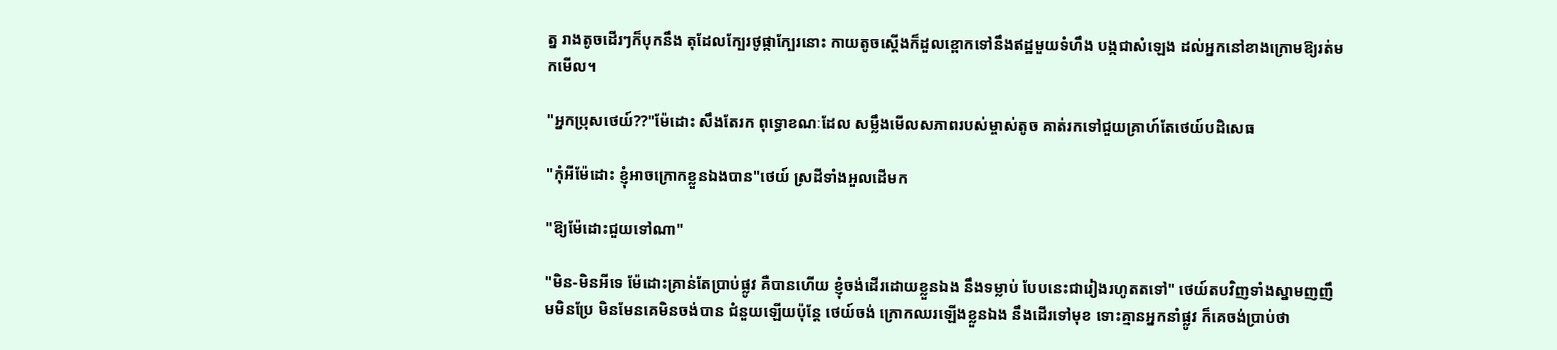ត្ន រាងតូចដើរៗក៏បុកនឹង តុដែលក្បែរថូផ្កាក្បែរនោះ កាយតូចស្តើងក៏ដួលខ្ពោកទៅនឹងឥដ្ឋមួយទំហឹង បង្កជាសំឡេង ដល់អ្នកនៅខាងក្រោមឱ្យរត់មកមើល។

"អ្នកប្រុសថេយ៍??"ម៉ែដោះ សឹងតែរក ពុទ្ធោខណៈដែល សម្លឹងមើលសភាពរបស់ម្ចាស់តូច គាត់រកទៅជួយគ្រាហ៍តែថេយ៍បដិសេធ

"កុំអីម៉ែដោះ ខ្ញុំអាចក្រោកខ្លួនឯងបាន"ថេយ៍ ស្រដីទាំងអួលដើមក

"ឱ្យម៉ែដោះជួយទៅណា"

"មិន-មិនអីទេ ម៉ែដោះគ្រាន់តែប្រាប់ផ្លូវ គឺបានហើយ ខ្ញុំចង់ដើរដោយខ្លួនឯង នឹងទម្លាប់ បែបនេះជារៀងរហូតតទៅ" ថេយ៍តបវិញទាំងស្នាមញញឹមមិនប្រែ មិនមែនគេមិនចង់បាន ជំនួយឡើយប៉ុន្តែ ថេយ៍ចង់ ក្រោកឈរឡើងខ្លួនឯង នឹងដើរទៅមុខ ទោះគ្មានអ្នកនាំផ្លូវ ក៏គេចង់ប្រាប់ថា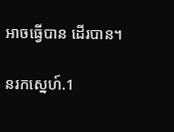អាចធ្វើបាន ដើរបាន។

នរកស្នេហ៍.1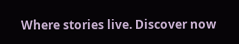Where stories live. Discover now